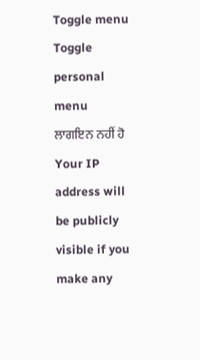Toggle menu
Toggle personal menu
ਲਾਗਇਨ ਨਹੀਂ ਹੋ
Your IP address will be publicly visible if you make any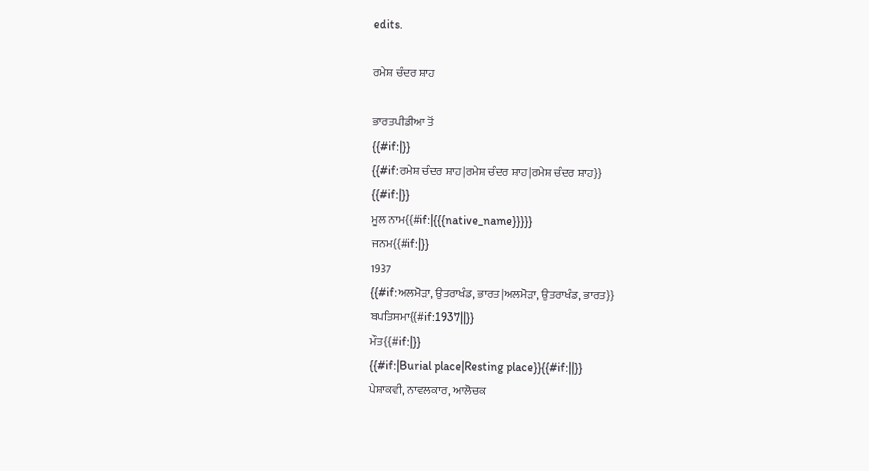edits.

ਰਮੇਸ਼ ਚੰਦਰ ਸ਼ਾਹ

ਭਾਰਤਪੀਡੀਆ ਤੋਂ
{{#if:|}}
{{#if:ਰਮੇਸ਼ ਚੰਦਰ ਸ਼ਾਹ|ਰਮੇਸ਼ ਚੰਦਰ ਸ਼ਾਹ|ਰਮੇਸ਼ ਚੰਦਰ ਸ਼ਾਹ}}
{{#if:|}}
ਮੂਲ ਨਾਮ{{#if:|{{{native_name}}}}}
ਜਨਮ{{#if:|}}
1937
{{#if:ਅਲਮੋੜਾ, ਉਤਰਾਖੰਡ, ਭਾਰਤ|ਅਲਮੋੜਾ, ਉਤਰਾਖੰਡ, ਭਾਰਤ}}
ਬਪਤਿਸਮਾ{{#if:1937||}}
ਮੌਤ{{#if:|}}
{{#if:|Burial place|Resting place}}{{#if:||}}
ਪੇਸ਼ਾਕਵੀ, ਨਾਵਲਕਾਰ, ਆਲੋਚਕ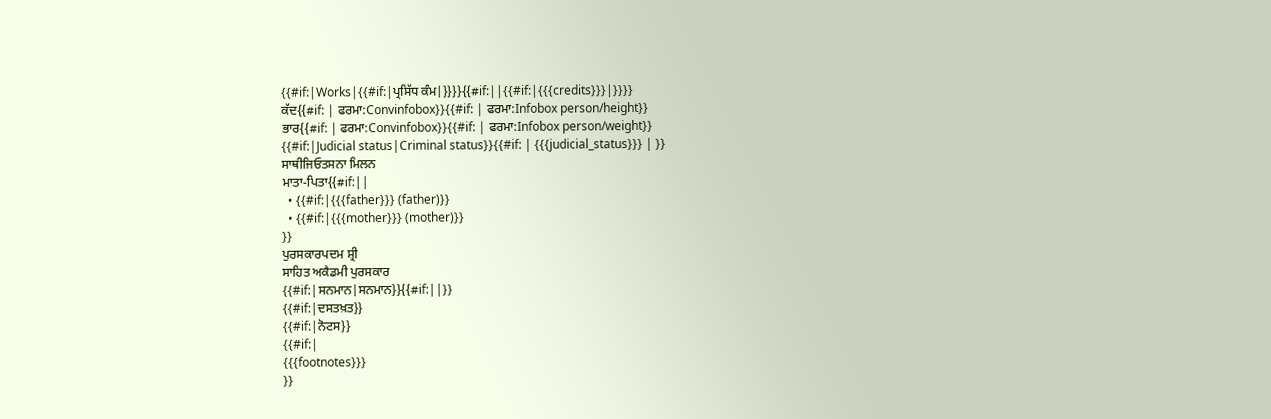{{#if:|Works|{{#if:|ਪ੍ਰਸਿੱਧ ਕੰਮ|}}}}{{#if:||{{#if:|{{{credits}}}|}}}}
ਕੱਦ{{#if: | ਫਰਮਾ:Convinfobox}}{{#if: | ਫਰਮਾ:Infobox person/height}}
ਭਾਰ{{#if: | ਫਰਮਾ:Convinfobox}}{{#if: | ਫਰਮਾ:Infobox person/weight}}
{{#if:|Judicial status|Criminal status}}{{#if: | {{{judicial_status}}} | }}
ਸਾਥੀਜਿਓਤਸਨਾ ਮਿਲਨ
ਮਾਤਾ-ਪਿਤਾ{{#if:||
  • {{#if:|{{{father}}} (father)}}
  • {{#if:|{{{mother}}} (mother)}}
}}
ਪੁਰਸਕਾਰਪਦਮ ਸ਼੍ਰੀ
ਸਾਹਿਤ ਅਕੈਡਮੀ ਪੁਰਸਕਾਰ
{{#if:|ਸਨਮਾਨ|ਸਨਮਾਨ}}{{#if:||}}
{{#if:|ਦਸਤਖ਼ਤ}}
{{#if:|ਨੋਟਸ}}
{{#if:|
{{{footnotes}}}
}}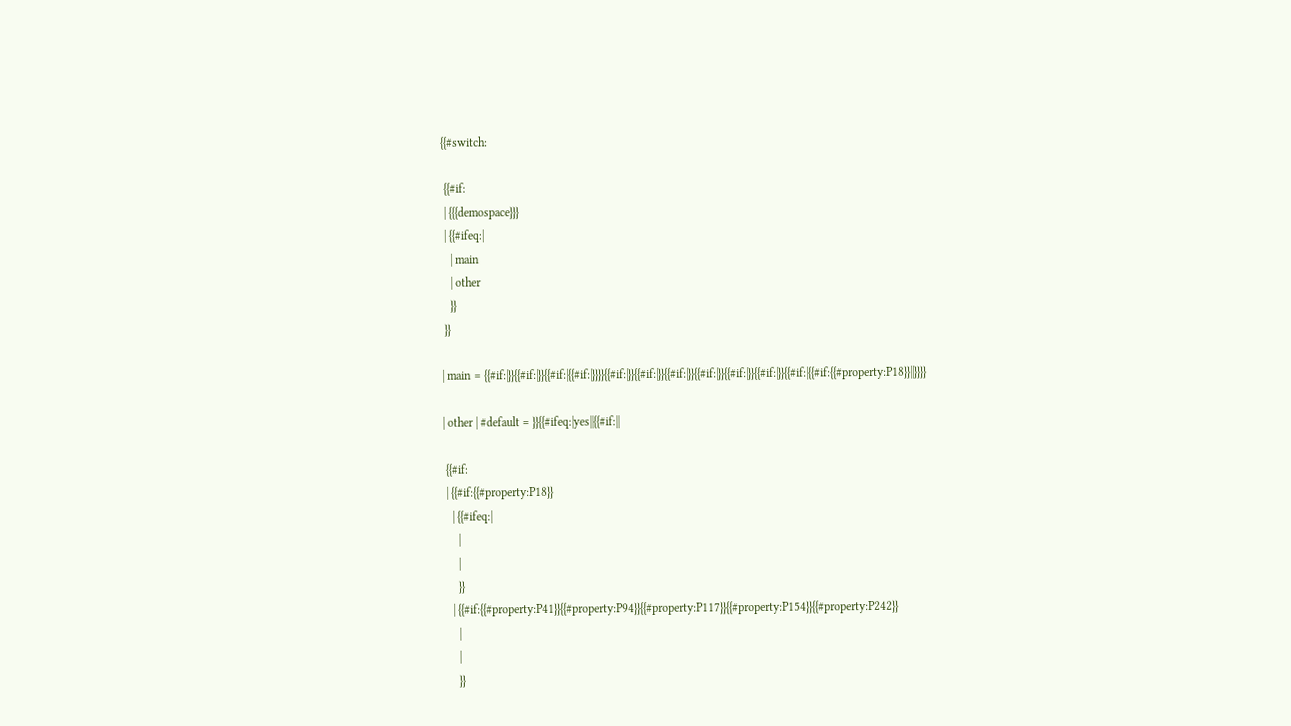{{#switch:

 {{#if:
 | {{{demospace}}}
 | {{#ifeq:|
   | main
   | other
   }}
 }}

| main = {{#if:|}}{{#if:|}}{{#if:|{{#if:|}}}}{{#if:|}}{{#if:|}}{{#if:|}}{{#if:|}}{{#if:|}}{{#if:|}}{{#if:|{{#if:{{#property:P18}}||}}}}

| other | #default = }}{{#ifeq:|yes||{{#if:||

 {{#if:
 | {{#if:{{#property:P18}}
   | {{#ifeq:|
     |
     |
     }}
   | {{#if:{{#property:P41}}{{#property:P94}}{{#property:P117}}{{#property:P154}}{{#property:P242}}
     |
     |
     }}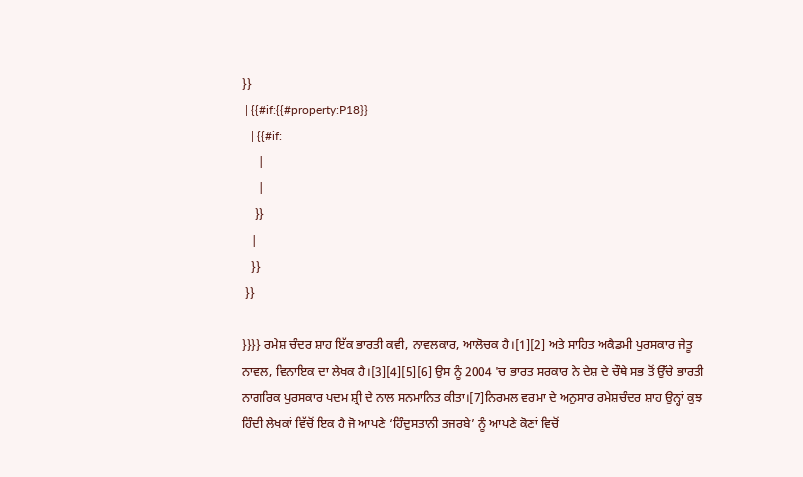}}
 | {{#if:{{#property:P18}}
   | {{#if:
     |
     |
    }}
   |
   }}
 }}

}}}} ਰਮੇਸ਼ ਚੰਦਰ ਸ਼ਾਹ ਇੱਕ ਭਾਰਤੀ ਕਵੀ, ਨਾਵਲਕਾਰ, ਆਲੋਚਕ ਹੈ।[1][2] ਅਤੇ ਸਾਹਿਤ ਅਕੈਡਮੀ ਪੁਰਸਕਾਰ ਜੇਤੂ ਨਾਵਲ, ਵਿਨਾਇਕ ਦਾ ਲੇਖਕ ਹੈ।[3][4][5][6] ਉਸ ਨੂੰ 2004 'ਚ ਭਾਰਤ ਸਰਕਾਰ ਨੇ ਦੇਸ਼ ਦੇ ਚੌਥੇ ਸਭ ਤੋਂ ਉੱਚੇ ਭਾਰਤੀ ਨਾਗਰਿਕ ਪੁਰਸਕਾਰ ਪਦਮ ਸ਼੍ਰੀ ਦੇ ਨਾਲ ਸਨਮਾਨਿਤ ਕੀਤਾ।[7]ਨਿਰਮਲ ਵਰਮਾ ਦੇ ਅਨੁਸਾਰ ਰਮੇਸ਼ਚੰਦਰ ਸ਼ਾਹ ਉਨ੍ਹਾਂ ਕੁਝ ਹਿੰਦੀ ਲੇਖਕਾਂ ਵਿੱਚੋਂ ਇਕ ਹੈ ਜੋ ਆਪਣੇ ‘ਹਿੰਦੁਸਤਾਨੀ ਤਜਰਬੇ’ ਨੂੰ ਆਪਣੇ ਕੋਣਾਂ ਵਿਚੋਂ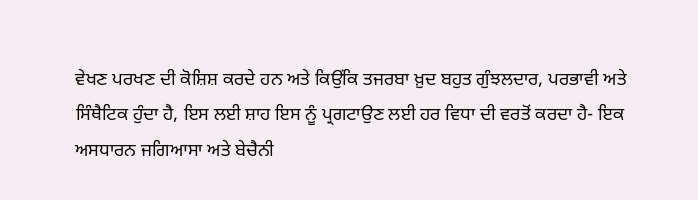ਵੇਖਣ ਪਰਖਣ ਦੀ ਕੋਸ਼ਿਸ਼ ਕਰਦੇ ਹਨ ਅਤੇ ਕਿਉਂਕਿ ਤਜਰਬਾ ਖ਼ੁਦ ਬਹੁਤ ਗੁੰਝਲਦਾਰ, ਪਰਭਾਵੀ ਅਤੇ ਸਿੰਥੈਟਿਕ ਹੁੰਦਾ ਹੈ, ਇਸ ਲਈ ਸ਼ਾਹ ਇਸ ਨੂੰ ਪ੍ਰਗਟਾਉਣ ਲਈ ਹਰ ਵਿਧਾ ਦੀ ਵਰਤੋਂ ਕਰਦਾ ਹੈ- ਇਕ ਅਸਧਾਰਨ ਜਗਿਆਸਾ ਅਤੇ ਬੇਚੈਨੀ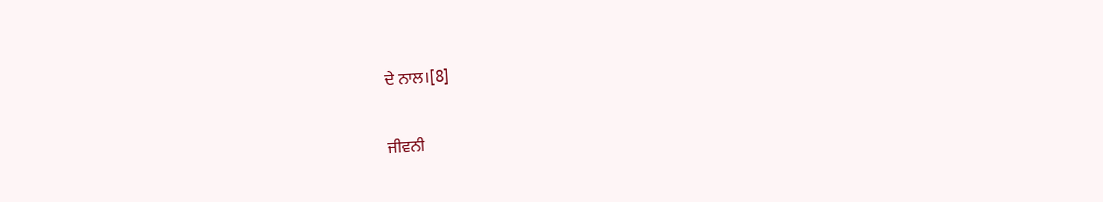ਦੇ ਨਾਲ।[8]

ਜੀਵਨੀ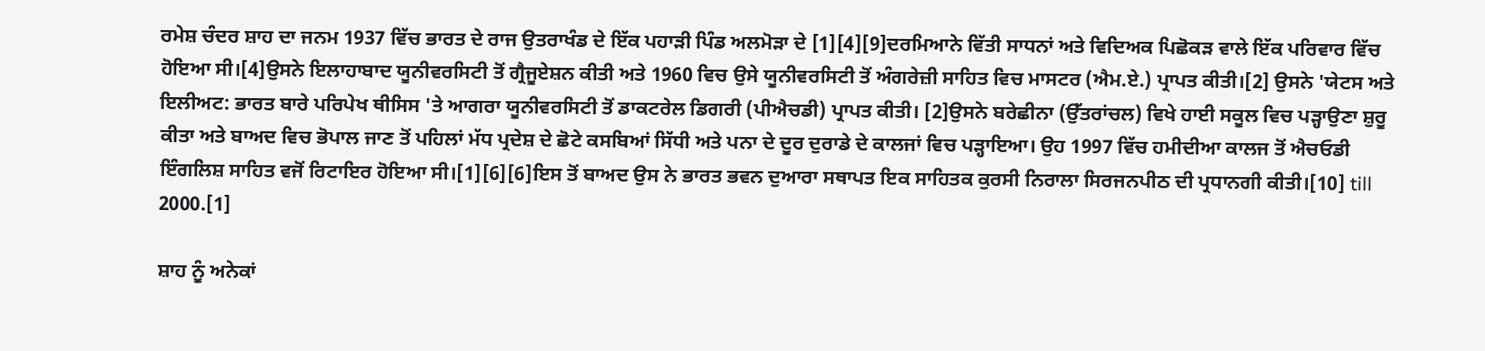ਰਮੇਸ਼ ਚੰਦਰ ਸ਼ਾਹ ਦਾ ਜਨਮ 1937 ਵਿੱਚ ਭਾਰਤ ਦੇ ਰਾਜ ਉਤਰਾਖੰਡ ਦੇ ਇੱਕ ਪਹਾੜੀ ਪਿੰਡ ਅਲਮੋੜਾ ਦੇ [1][4][9]ਦਰਮਿਆਨੇ ਵਿੱਤੀ ਸਾਧਨਾਂ ਅਤੇ ਵਿਦਿਅਕ ਪਿਛੋਕੜ ਵਾਲੇ ਇੱਕ ਪਰਿਵਾਰ ਵਿੱਚ ਹੋਇਆ ਸੀ।[4]ਉਸਨੇ ਇਲਾਹਾਬਾਦ ਯੂਨੀਵਰਸਿਟੀ ਤੋਂ ਗ੍ਰੈਜੂਏਸ਼ਨ ਕੀਤੀ ਅਤੇ 1960 ਵਿਚ ਉਸੇ ਯੂਨੀਵਰਸਿਟੀ ਤੋਂ ਅੰਗਰੇਜ਼ੀ ਸਾਹਿਤ ਵਿਚ ਮਾਸਟਰ (ਐਮ.ਏ.) ਪ੍ਰਾਪਤ ਕੀਤੀ।[2] ਉਸਨੇ 'ਯੇਟਸ ਅਤੇ ਇਲੀਅਟ: ਭਾਰਤ ਬਾਰੇ ਪਰਿਪੇਖ ਥੀਸਿਸ 'ਤੇ ਆਗਰਾ ਯੂਨੀਵਰਸਿਟੀ ਤੋਂ ਡਾਕਟਰੇਲ ਡਿਗਰੀ (ਪੀਐਚਡੀ) ਪ੍ਰਾਪਤ ਕੀਤੀ। [2]ਉਸਨੇ ਬਰੇਛੀਨਾ (ਉੱਤਰਾਂਚਲ) ਵਿਖੇ ਹਾਈ ਸਕੂਲ ਵਿਚ ਪੜ੍ਹਾਉਣਾ ਸ਼ੁਰੂ ਕੀਤਾ ਅਤੇ ਬਾਅਦ ਵਿਚ ਭੋਪਾਲ ਜਾਣ ਤੋਂ ਪਹਿਲਾਂ ਮੱਧ ਪ੍ਰਦੇਸ਼ ਦੇ ਛੋਟੇ ਕਸਬਿਆਂ ਸਿੱਧੀ ਅਤੇ ਪਨਾ ਦੇ ਦੂਰ ਦੁਰਾਡੇ ਦੇ ਕਾਲਜਾਂ ਵਿਚ ਪੜ੍ਹਾਇਆ। ਉਹ 1997 ਵਿੱਚ ਹਮੀਦੀਆ ਕਾਲਜ ਤੋਂ ਐਚਓਡੀ ਇੰਗਲਿਸ਼ ਸਾਹਿਤ ਵਜੋਂ ਰਿਟਾਇਰ ਹੋਇਆ ਸੀ।[1][6][6]ਇਸ ਤੋਂ ਬਾਅਦ ਉਸ ਨੇ ਭਾਰਤ ਭਵਨ ਦੁਆਰਾ ਸਥਾਪਤ ਇਕ ਸਾਹਿਤਕ ਕੁਰਸੀ ਨਿਰਾਲਾ ਸਿਰਜਨਪੀਠ ਦੀ ਪ੍ਰਧਾਨਗੀ ਕੀਤੀ।[10] till 2000.[1]

ਸ਼ਾਹ ਨੂੰ ਅਨੇਕਾਂ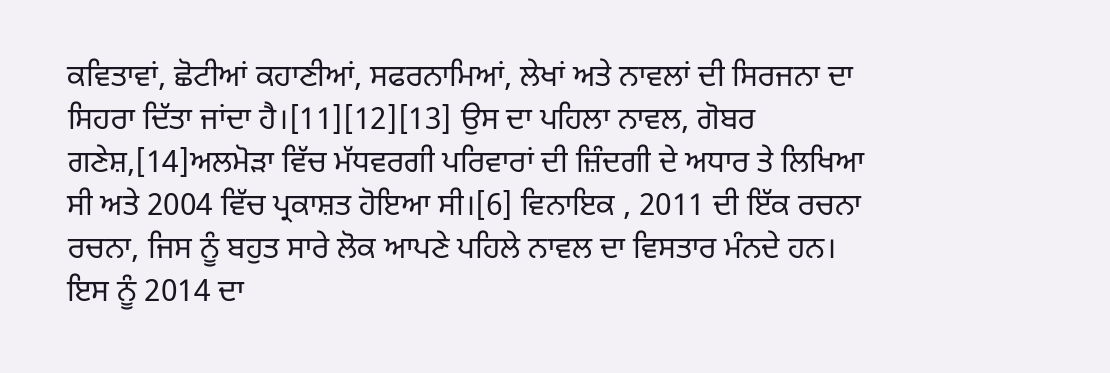ਕਵਿਤਾਵਾਂ, ਛੋਟੀਆਂ ਕਹਾਣੀਆਂ, ਸਫਰਨਾਮਿਆਂ, ਲੇਖਾਂ ਅਤੇ ਨਾਵਲਾਂ ਦੀ ਸਿਰਜਨਾ ਦਾ ਸਿਹਰਾ ਦਿੱਤਾ ਜਾਂਦਾ ਹੈ।[11][12][13] ਉਸ ਦਾ ਪਹਿਲਾ ਨਾਵਲ, ਗੋਬਰ ਗਣੇਸ਼,[14]ਅਲਮੋੜਾ ਵਿੱਚ ਮੱਧਵਰਗੀ ਪਰਿਵਾਰਾਂ ਦੀ ਜ਼ਿੰਦਗੀ ਦੇ ਅਧਾਰ ਤੇ ਲਿਖਿਆ ਸੀ ਅਤੇ 2004 ਵਿੱਚ ਪ੍ਰਕਾਸ਼ਤ ਹੋਇਆ ਸੀ।[6] ਵਿਨਾਇਕ , 2011 ਦੀ ਇੱਕ ਰਚਨਾ ਰਚਨਾ, ਜਿਸ ਨੂੰ ਬਹੁਤ ਸਾਰੇ ਲੋਕ ਆਪਣੇ ਪਹਿਲੇ ਨਾਵਲ ਦਾ ਵਿਸਤਾਰ ਮੰਨਦੇ ਹਨ। ਇਸ ਨੂੰ 2014 ਦਾ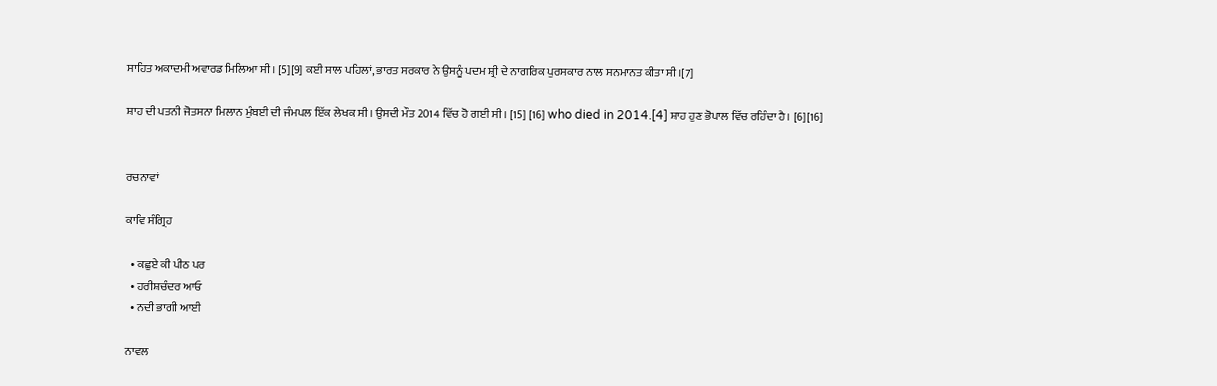ਸਾਹਿਤ ਅਕਾਦਮੀ ਅਵਾਰਡ ਮਿਲਿਆ ਸੀ। [5][9] ਕਈ ਸਾਲ ਪਹਿਲਾਂ, ਭਾਰਤ ਸਰਕਾਰ ਨੇ ਉਸਨੂੰ ਪਦਮ ਸ਼੍ਰੀ ਦੇ ਨਾਗਰਿਕ ਪੁਰਸਕਾਰ ਨਾਲ ਸਨਮਾਨਤ ਕੀਤਾ ਸੀ।[7]

ਸ਼ਾਹ ਦੀ ਪਤਨੀ ਜੋਤਸਨਾ ਮਿਲਾਨ ਮੁੰਬਈ ਦੀ ਜੰਮਪਲ ਇੱਕ ਲੇਖਕ ਸੀ। ਉਸਦੀ ਮੌਤ 2014 ਵਿੱਚ ਹੋ ਗਈ ਸੀ। [15] [16] who died in 2014.[4] ਸ਼ਾਹ ਹੁਣ ਭੋਪਾਲ ਵਿੱਚ ਰਹਿੰਦਾ ਹੈ। [6][16]


ਰਚਨਾਵਾਂ

ਕਾਵਿ ਸੰਗ੍ਰਿਹ

  • ਕਛੁਏ ਕੀ ਪੀਠ ਪਰ
  • ਹਰੀਸ਼ਚੰਦਰ ਆਓ
  • ਨਦੀ ਭਾਗੀ ਆਈ

ਨਾਵਲ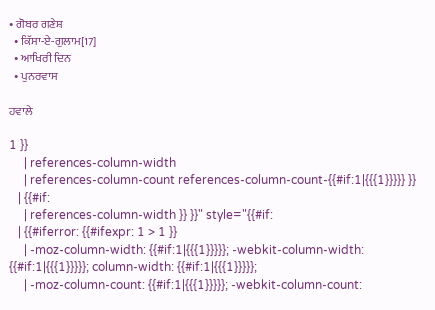• ਗੋਬਰ ਗਣੇਸ਼
  • ਕਿੱਸਾ-ਏ-ਗੁਲਾਮ[17]
  • ਆਖਿਰੀ ਦਿਨ
  • ਪੁਨਰਵਾਸ

ਹਵਾਲੇ

1 }}
     | references-column-width
     | references-column-count references-column-count-{{#if:1|{{{1}}}}} }}
   | {{#if:
     | references-column-width }} }}" style="{{#if:
   | {{#iferror: {{#ifexpr: 1 > 1 }}
     | -moz-column-width: {{#if:1|{{{1}}}}}; -webkit-column-width: {{#if:1|{{{1}}}}}; column-width: {{#if:1|{{{1}}}}};
     | -moz-column-count: {{#if:1|{{{1}}}}}; -webkit-column-count: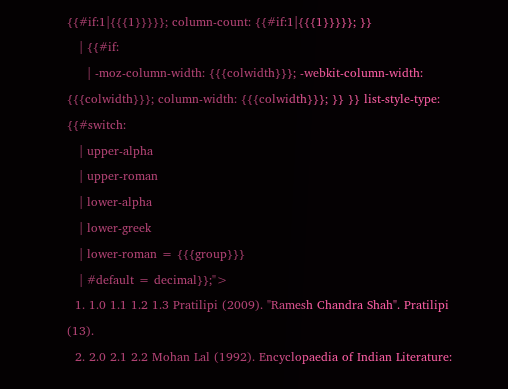{{#if:1|{{{1}}}}}; column-count: {{#if:1|{{{1}}}}}; }}
   | {{#if:
     | -moz-column-width: {{{colwidth}}}; -webkit-column-width: {{{colwidth}}}; column-width: {{{colwidth}}}; }} }} list-style-type: {{#switch:
   | upper-alpha
   | upper-roman
   | lower-alpha
   | lower-greek
   | lower-roman = {{{group}}}
   | #default = decimal}};">
  1. 1.0 1.1 1.2 1.3 Pratilipi (2009). "Ramesh Chandra Shah". Pratilipi (13).
  2. 2.0 2.1 2.2 Mohan Lal (1992). Encyclopaedia of Indian Literature: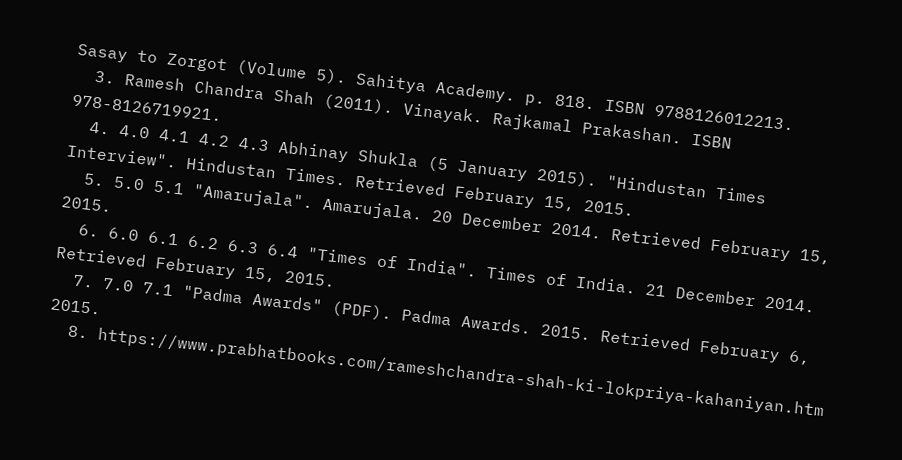Sasay to Zorgot (Volume 5). Sahitya Academy. p. 818. ISBN 9788126012213.
  3. Ramesh Chandra Shah (2011). Vinayak. Rajkamal Prakashan. ISBN 978-8126719921.
  4. 4.0 4.1 4.2 4.3 Abhinay Shukla (5 January 2015). "Hindustan Times Interview". Hindustan Times. Retrieved February 15, 2015.
  5. 5.0 5.1 "Amarujala". Amarujala. 20 December 2014. Retrieved February 15, 2015.
  6. 6.0 6.1 6.2 6.3 6.4 "Times of India". Times of India. 21 December 2014. Retrieved February 15, 2015.
  7. 7.0 7.1 "Padma Awards" (PDF). Padma Awards. 2015. Retrieved February 6, 2015.
  8. https://www.prabhatbooks.com/rameshchandra-shah-ki-lokpriya-kahaniyan.htm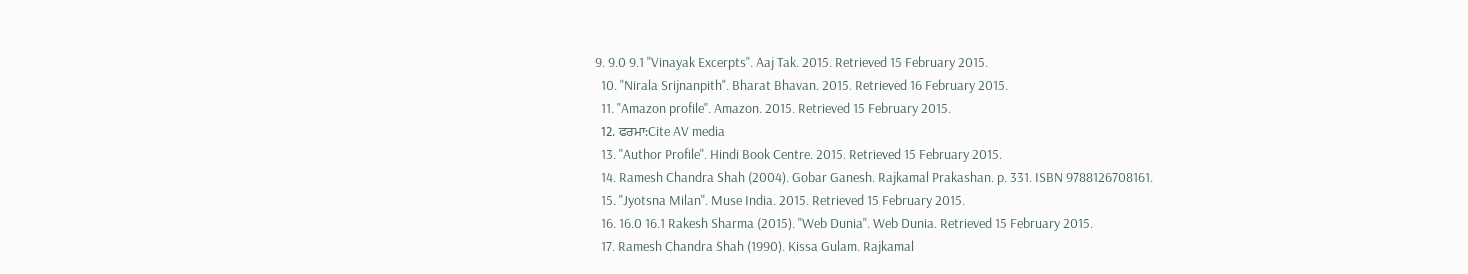9. 9.0 9.1 "Vinayak Excerpts". Aaj Tak. 2015. Retrieved 15 February 2015.
  10. "Nirala Srijnanpith". Bharat Bhavan. 2015. Retrieved 16 February 2015.
  11. "Amazon profile". Amazon. 2015. Retrieved 15 February 2015.
  12. ਫਰਮਾ:Cite AV media
  13. "Author Profile". Hindi Book Centre. 2015. Retrieved 15 February 2015.
  14. Ramesh Chandra Shah (2004). Gobar Ganesh. Rajkamal Prakashan. p. 331. ISBN 9788126708161.
  15. "Jyotsna Milan". Muse India. 2015. Retrieved 15 February 2015.
  16. 16.0 16.1 Rakesh Sharma (2015). "Web Dunia". Web Dunia. Retrieved 15 February 2015.
  17. Ramesh Chandra Shah (1990). Kissa Gulam. Rajkamal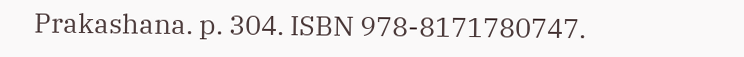Prakashana. p. 304. ISBN 978-8171780747.